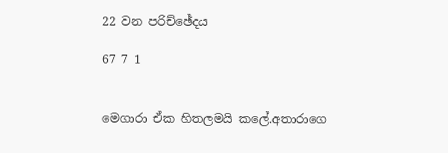22 වන පරිච්ඡේදය

67 7 1


මෙගාරා ඒක හිතලමයි කලේ.අතාරාගෙ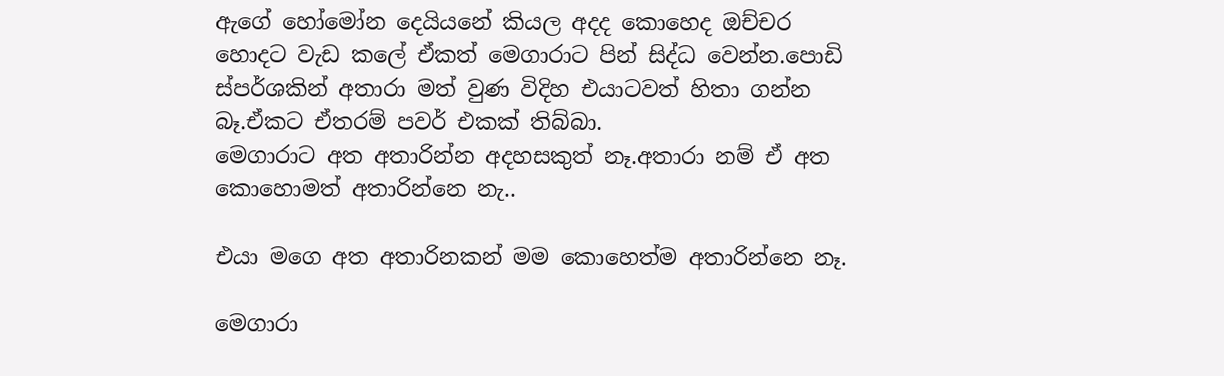ඇගේ හෝමෝන දෙයියනේ කියල අදද කොහෙද ඔච්චර හොදට වැඩ කලේ ඒකත් මෙගාරාට පින් සිද්ධ වෙන්න.පොඩි ස්පර්ශකින් අතාරා මත් වුණ විදිහ එයාටවත් හිතා ගන්න බෑ.ඒකට ඒතරම් පවර් එකක් තිබ්බා.
මෙගාරාට අත අතාරින්න අදහසකුත් නෑ.අතාරා නම් ඒ අත කොහොමත් අතාරින්නෙ නැ..

එයා මගෙ අත අතාරිනකන් මම කොහෙත්ම අතාරින්නෙ නෑ.

මෙගාරා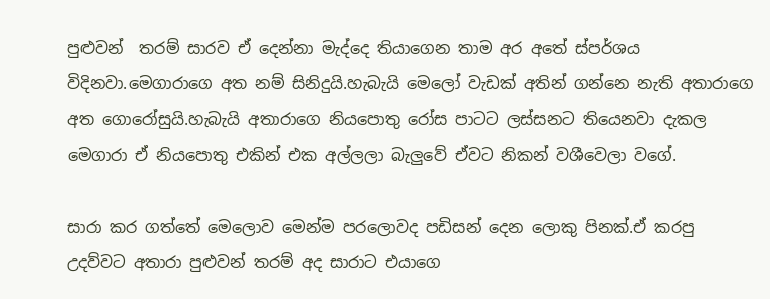පුළුවන්  තරම් සාරව ඒ දෙන්නා මැද්දෙ තියාගෙන තාම අර අතේ ස්පර්ශය විදිනවා.මෙගාරාගෙ අත නම් සිනිදුයි.හැබැයි මෙලෝ වැඩක් අතින් ගන්නෙ නැති අතාරාගෙ අත ගොරෝසුයි.හැබැයි අතාරාගෙ නියපොතු රෝස පාටට ලස්සනට තියෙනවා දැකල මෙගාරා ඒ නියපොතු එකින් එක අල්ලලා බැලුවේ ඒවට නිකන් වශීවෙලා වගේ.

සාරා කර ගත්තේ මෙලොව මෙන්ම පරලොවද පඩිසන් දෙන ලොකු පිනක්.ඒ කරපු උදව්වට අතාරා පුළුවන් තරම් අද සාරාට එයාගෙ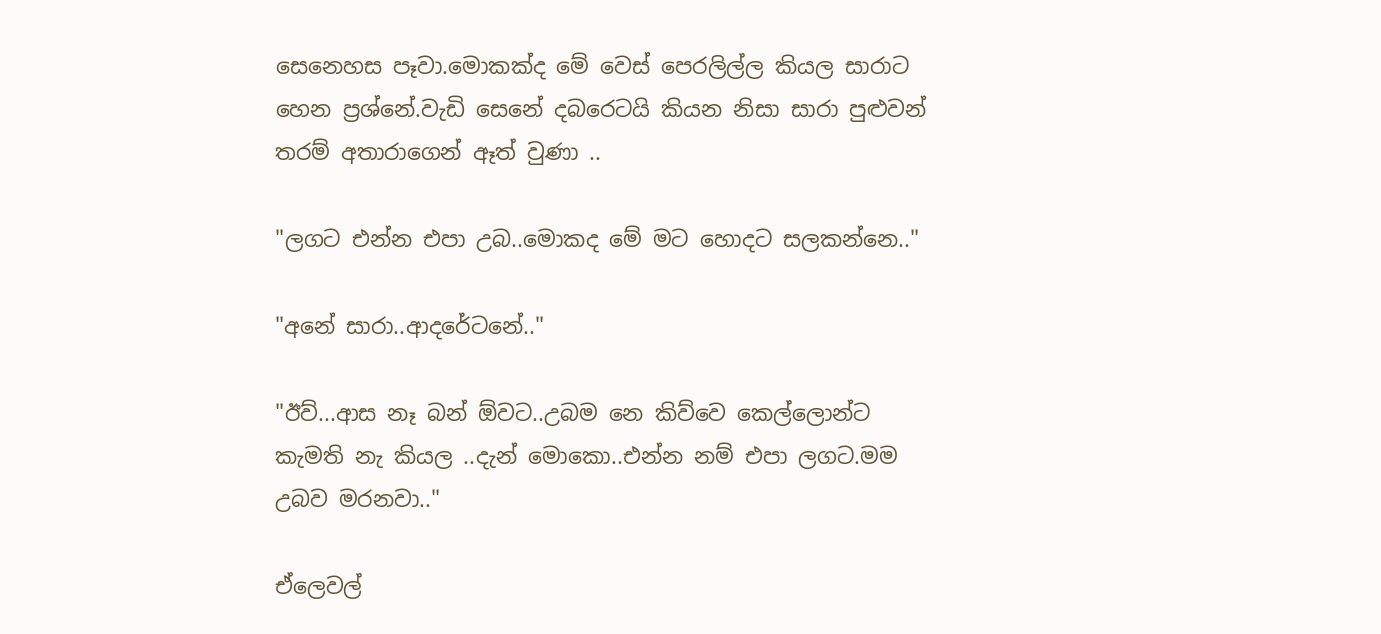සෙනෙහස පෑවා.මොකක්ද මේ වෙස් පෙරලිල්ල කියල සාරාට හෙන ප්‍රශ්නේ.වැඩි සෙනේ දබරෙටයි කියන නිසා සාරා පුළුවන් තරම් අතාරාගෙන් ඈත් වුණා ..

"ලගට එන්න එපා උබ..මොකද මේ මට හොදට සලකන්නෙ.."

"අනේ සාරා..ආදරේටනේ.."

"ඊව්...ආස නෑ බන් ඕවට..උබම නෙ කිව්වෙ කෙල්ලොන්ට කැමති නැ කියල ..දැන් මොකො..එන්න නම් එපා ලගට.මම උබව මරනවා.."

ඒලෙවල්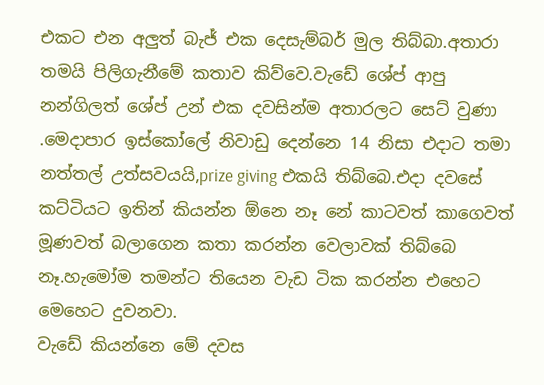එකට එන අලුත් බැජ් එක දෙසැම්බර් මුල තිබ්බා.අතාරා තමයි පිලිගැනීමේ කතාව කිව්වෙ.වැඩේ ශේප් ආපු නන්ගිලත් ශේප් උන් එක දවසින්ම අතාරලට සෙට් වුණා .මෙදාපාර ඉස්කෝලේ නිවාඩු දෙන්නෙ 14 නිසා එදාට තමා නත්තල් උත්සවයයි,prize giving එකයි තිබ්බෙ.එදා දවසේ කට්ටියට ඉතින් කියන්න ඕනෙ නෑ නේ කාටවත් කාගෙවත් මූණවත් බලාගෙන කතා කරන්න වෙලාවක් තිබ්බෙ නෑ.හැමෝම තමන්ට තියෙන වැඩ ටික කරන්න එහෙට මෙහෙට දුවනවා.
වැඩේ කියන්නෙ මේ දවස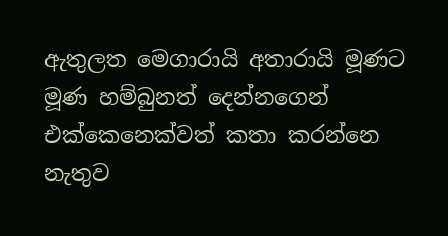ඇතුලත මෙගාරායි අතාරායි මූණට මූණ හම්බුනත් දෙන්නගෙන් එක්කෙනෙක්වත් කතා කරන්නෙ නැතුව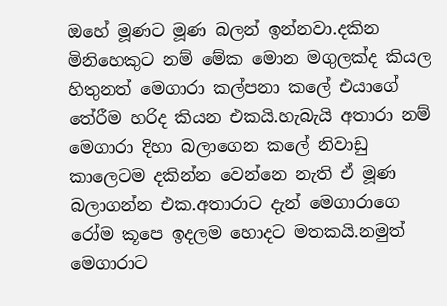ඔහේ මූණට මූණ බලන් ඉන්නවා.දකින මිනිහෙකුට නම් මේක මොන මගුලක්ද කියල හිතුනත් මෙගාරා කල්පනා කලේ එයාගේ තේරීම හරිද කියන එකයි.හැබැයි අතාරා නම් මෙගාරා දිහා බලාගෙන කලේ නිවාඩු කාලෙටම දකින්න වෙන්නෙ නැති ඒ මූණ බලාගන්න එක.අතාරාට දැන් මෙගාරාගෙ රෝම කූපෙ ඉදලම හොදට මතකයි.නමුත් මෙගාරාට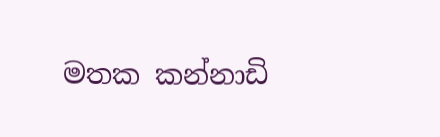මතක කන්නාඩි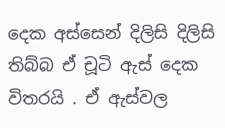දෙක අස්සෙන් දිලිසි දිලිසි තිබ්බ ඒ චූටි ඇස් දෙක විතරයි . ඒ ඇස්වල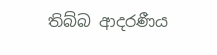තිබ්බ ආදරණීය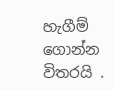හැගීම් ගොන්න විතරයි .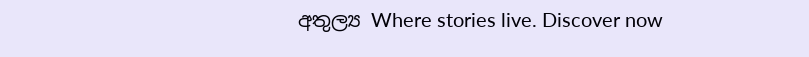අතුල්‍ය Where stories live. Discover now